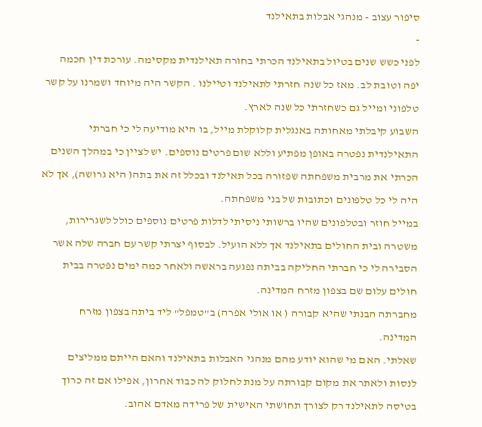סיפור עצוב - מנהגי אבלות בתאילנד
-
לפני כשש שנים בטיול בתאילנד הכרתי בחורה תאילנדית מקסימה. עורכת דין חכמה יפה וטובת לב. מאז כל שנה חזרתי לתאילנד וטיילנו . הקשר היה מיוחד ושמרנו על קשר טלפוני ומייל גם כשחזרתי כל שנה לארץ.
השבוע קיבלתי מאחותה באנגלית קלוקלת מייל, בו היא מודיעה לי כי חברתי התאילנדית נפטרה באופן מפתיע וללא שום פרטים נוספים. יש לציין כי במהלך השנים הכרתי את מרבית משפחתה שפזורה בכל תאילנד ובכלל זה את בתה( היא גרושה), אך לא היה לי כל טלפונים וכתובות של בני משפחתה.
במייל חוזר ובטלפונים שהיו ברשותי ניסיתי לדלות פרטים נוספים כולל לשגרירות, משטרה ובית החולים בתאילנד אך ללא הועיל. לבסוף יצרתי קשר עם חברה שלה אשר הסבירה לי כי חברתי החליקה בביתה נפגעה בראשה ולאחר כמה ימים נפטרה בבית חולים עלום שם בצפון מזרח המדינה.
מחברתה הבנתי שהיא קבורה ( או אולי אפרה) ב"טמפל" ליד ביתה בצפון מזרח המדינה.
שאלתי. האם מי שהוא יודע מהם מנהגי האבלות בתאילנד והאם הייתם ממליצים לנסות ולאתר את מקום קבורתה על מנת לחלוק לה כבוד אחרון, אפילו אם זה כרוך בטיסה לתאילנד רק לצורך תחושתי האישית של פרידה מאדם אהוב.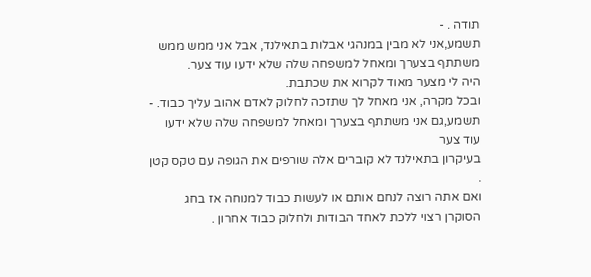תודה . -
תשמע,אני לא מבין במנהגי אבלות בתאילנד, אבל אני ממש ממש משתתף בצערך ומאחל למשפחה שלה שלא ידעו עוד צער.
היה לי מצער מאוד לקרוא את שכתבת.
ובכל מקרה, אני מאחל לך שתזכה לחלוק לאדם אהוב עליך כבוד. -
תשמע,גם אני משתתף בצערך ומאחל למשפחה שלה שלא ידעו עוד צער
בעיקרון בתאילנד לא קוברים אלה שורפים את הגופה עם טקס קטן .
ואם אתה רוצה לנחם אותם או לעשות כבוד למנוחה אז בחג הסוקרן רצוי ללכת לאחד הבודות ולחלוק כבוד אחרון .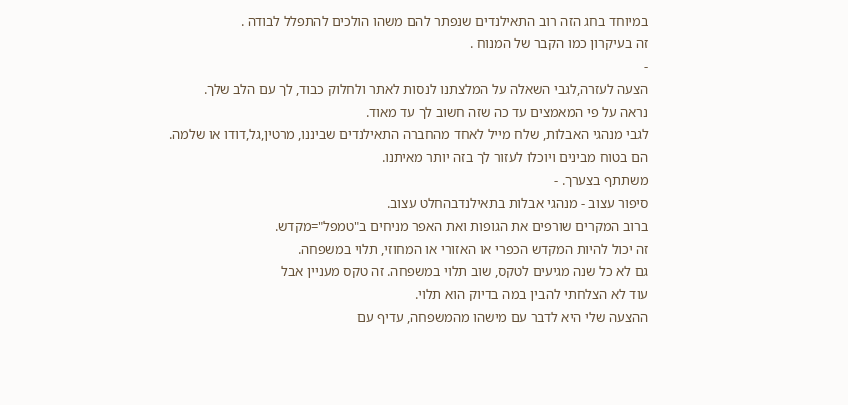במיוחד בחג הזה רוב התאילנדים שנפתר להם משהו הולכים להתפלל לבודה .
זה בעיקרון כמו הקבר של המנוח .
-
הצעה לעזרה,לגבי השאלה על המלצתנו לנסות לאתר ולחלוק כבוד, לך עם הלב שלך.
נראה על פי המאמצים עד כה שזה חשוב לך עד מאוד.
לגבי מנהגי האבלות, שלח מייל לאחד מהחברה התאילנדים שביננו, מרטין,גל,דודו או שלמה.
הם בטוח מבינים ויוכלו לעזור לך בזה יותר מאיתנו.
משתתף בצערך. -
סיפור עצוב - מנהגי אבלות בתאילנדבהחלט עצוב.
ברוב המקרים שורפים את הגופות ואת האפר מניחים ב"טמפל"=מקדש.
זה יכול להיות המקדש הכפרי או האזורי או המחוזי, תלוי במשפחה.
גם לא כל שנה מגיעים לטקס, שוב תלוי במשפחה. זה טקס מעניין אבל
עוד לא הצלחתי להבין במה בדיוק הוא תלוי.
ההצעה שלי היא לדבר עם מישהו מהמשפחה, עדיף עם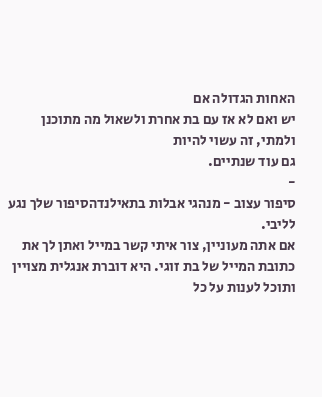האחות הגדולה אם
יש ואם לא אז עם בת אחרת ולשאול מה מתוכנן ולמתי, זה עשוי להיות
גם עוד שנתיים.
-
סיפור עצוב - מנהגי אבלות בתאילנדהסיפור שלך נגע לליבי.
אם אתה מעוניין, צור איתי קשר במייל ואתן לך את כתובת המייל של בת זוגי. היא דוברת אנגלית מצויין ותוכל לענות על כל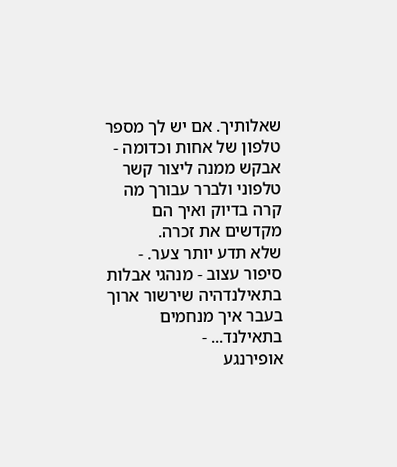שאלותיך. אם יש לך מספר טלפון של אחות וכדומה - אבקש ממנה ליצור קשר טלפוני ולברר עבורך מה קרה בדיוק ואיך הם מקדשים את זכרה.
שלא תדע יותר צער. -
סיפור עצוב - מנהגי אבלות בתאילנדהיה שירשור ארוך בעבר איך מנחמים בתאילנד... -
אופירנגע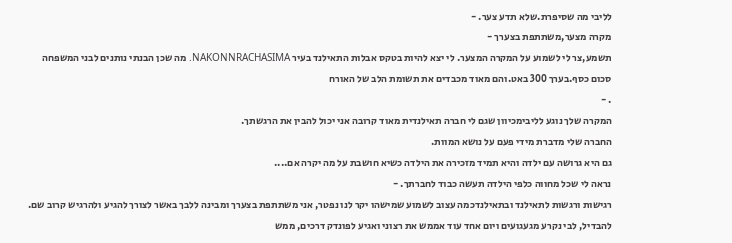לליבי מה שסיפרת.שלא תדע צער. -
מקרה מצער,משתתפת בצערך -
תשמע,צר לי לשמוע על המקרה המצער. לי יצא להיות בטקס אבלות התאילנד בעיר NAKONNRACHASIMA. מה שכן הבנתי נותנים לבני המשפחה סכום כסף.בערך 300 באט.והם מאוד מכבדים את תשומת הלב של האורח
. -
המקרה שלך נוגע לליבימכיוון שגם לי חברה תאילנדית מאוד קרובה אני יכול להבין את הרגשתך.
החברה שלי מדברת מידי פעם על נושא המוות.
גם היא גרושה עם ילדה והיא תמיד מזכירה את הילדה כשיא חושבת על מה יקרה אם....
נראה לי שכל מחווה כלפי הילדה תעשה כבוד לחברתך. -
רגישות ורגשות לתאילנד ובתאילנדכמה עצוב לשמוע שמישהו יקר לנו נפטר, אני משתתפת בצערך ומבינה ללבך באשר לצורך להגיע ולהרגיש קרוב שם.
להבדיל, לבי נקרע מגעגועים ויום אחד עוד אממש את רצוני ואגיע לפונדק דרכים, ממש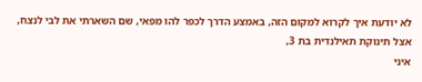לא יודעת איך לקרוא למקום הזה, באמצע הדרך לכפר להו מפאי, שם השארתי את לבי לנצח, אצל תינוקת תאילנדית בת 3,
איני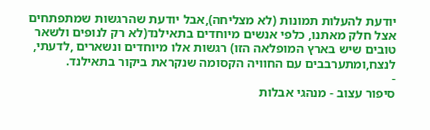יודעת להעלות תמונות (לא מצליחה),אבל יודעת שהרגשות שמתפתחים אצל חלק מאתנו, כלפי אנשים מיוחדים בתאילנד(לא רק לנופים ולשאר טובים שיש בארץ המופלאה הזו) רגשות אלו מיוחדים ונשארים ,לדעתי, לנצח,ומתערבבים עם החוויה הקסומה שנקראת ביקור בתאילנד.
-
סיפור עצוב - מנהגי אבלות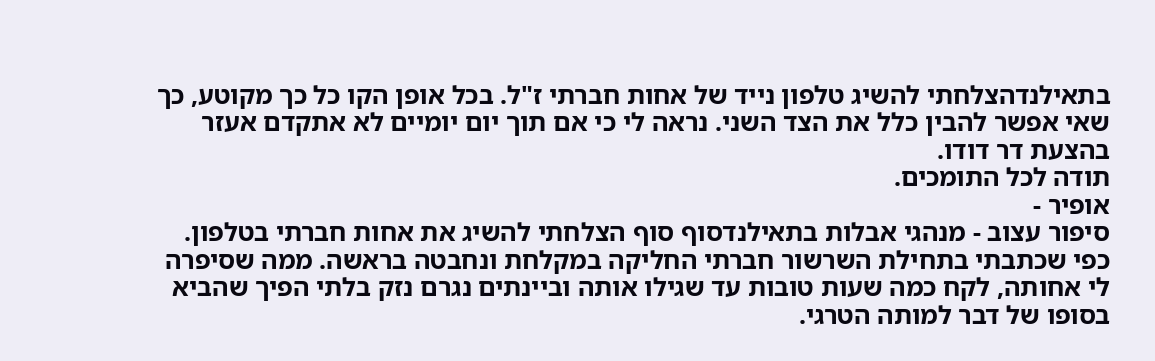בתאילנדהצלחתי להשיג טלפון נייד של אחות חברתי ז"ל. בכל אופן הקו כל כך מקוטע, כך שאי אפשר להבין כלל את הצד השני. נראה לי כי אם תוך יום יומיים לא אתקדם אעזר בהצעת דר דודו.
תודה לכל התומכים.
אופיר -
סיפור עצוב - מנהגי אבלות בתאילנדסוף סוף הצלחתי להשיג את אחות חברתי בטלפון. כפי שכתבתי בתחילת השרשור חברתי החליקה במקלחת ונחבטה בראשה. ממה שסיפרה לי אחותה, לקח כמה שעות טובות עד שגילו אותה וביינתים נגרם נזק בלתי הפיך שהביא בסופו של דבר למותה הטרגי.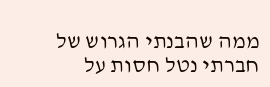ממה שהבנתי הגרוש של חברתי נטל חסות על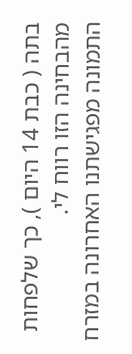בתה ( כבת 14 היום ), כך שלפחות מהבחינה הזו רווח לי.
התמונה מפגישתנו האחרונה במזרח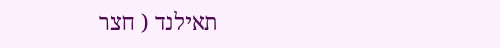תאילנד ( חצר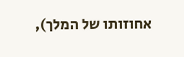אחוזותו של המלך),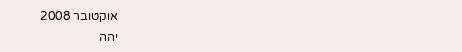אוקטובר 2008
יהה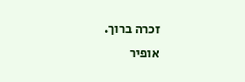זכרה ברוך.
אופיר